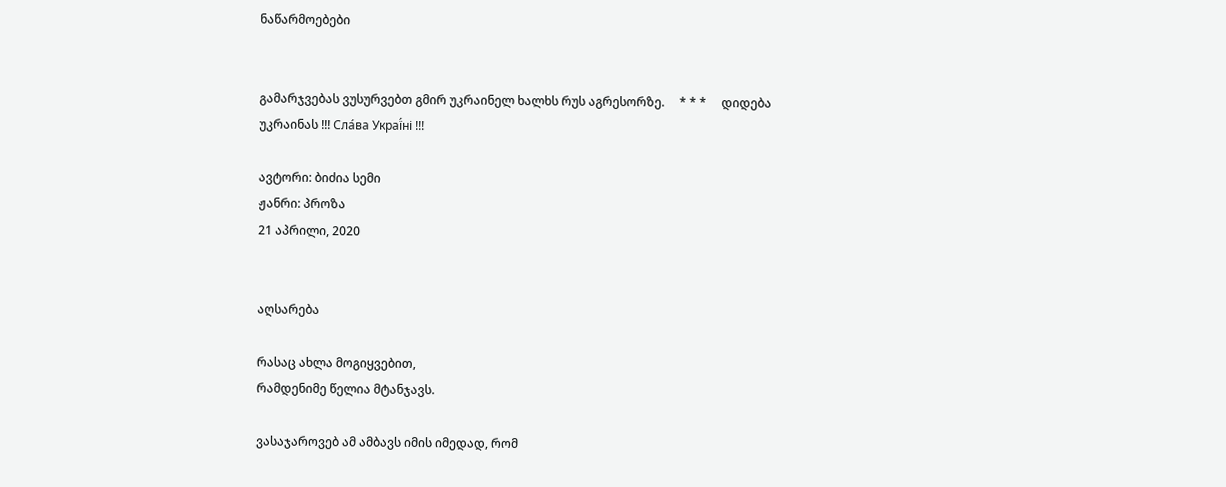ნაწარმოებები


გამარჯვებას ვუსურვებთ გმირ უკრაინელ ხალხს რუს აგრესორზე.     * * *     დიდება უკრაინას !!! Сла́ва Украї́ні !!!

ავტორი: ბიძია სემი
ჟანრი: პროზა
21 აპრილი, 2020


აღსარება

რასაც ახლა მოგიყვებით,
რამდენიმე წელია მტანჯავს.

ვასაჯაროვებ ამ ამბავს იმის იმედად, რომ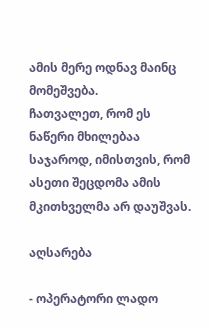ამის მერე ოდნავ მაინც მომეშვება.
ჩათვალეთ, რომ ეს ნაწერი მხილებაა საჯაროდ, იმისთვის, რომ ასეთი შეცდომა ამის მკითხველმა არ დაუშვას.

აღსარება

- ოპერატორი ლადო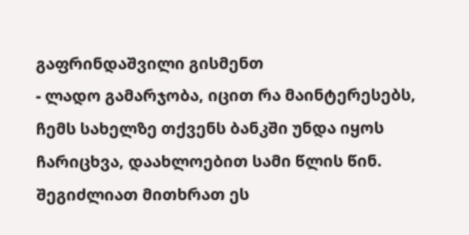გაფრინდაშვილი გისმენთ
- ლადო გამარჯობა, იცით რა მაინტერესებს, ჩემს სახელზე თქვენს ბანკში უნდა იყოს ჩარიცხვა, დაახლოებით სამი წლის წინ. შეგიძლიათ მითხრათ ეს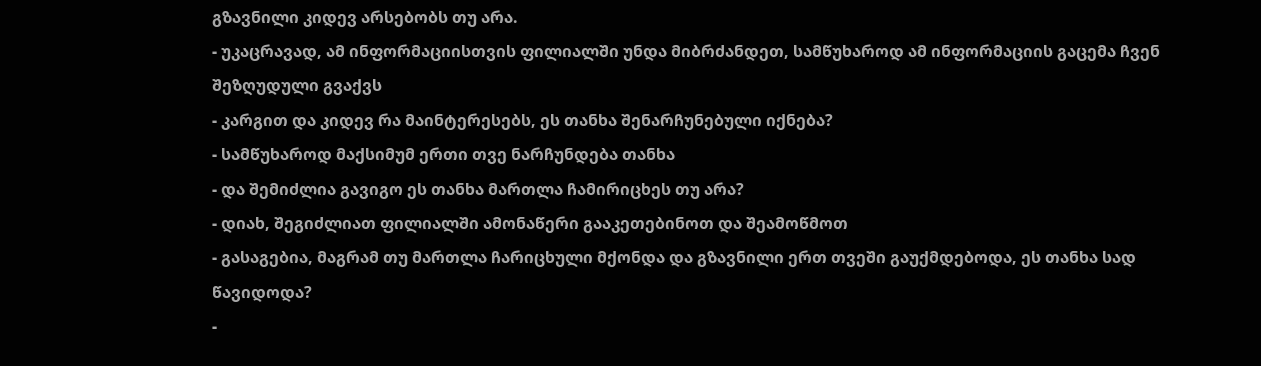გზავნილი კიდევ არსებობს თუ არა.
- უკაცრავად, ამ ინფორმაციისთვის ფილიალში უნდა მიბრძანდეთ, სამწუხაროდ ამ ინფორმაციის გაცემა ჩვენ შეზღუდული გვაქვს
- კარგით და კიდევ რა მაინტერესებს, ეს თანხა შენარჩუნებული იქნება?
- სამწუხაროდ მაქსიმუმ ერთი თვე ნარჩუნდება თანხა
- და შემიძლია გავიგო ეს თანხა მართლა ჩამირიცხეს თუ არა?
- დიახ, შეგიძლიათ ფილიალში ამონაწერი გააკეთებინოთ და შეამოწმოთ
- გასაგებია, მაგრამ თუ მართლა ჩარიცხული მქონდა და გზავნილი ერთ თვეში გაუქმდებოდა, ეს თანხა სად წავიდოდა?
-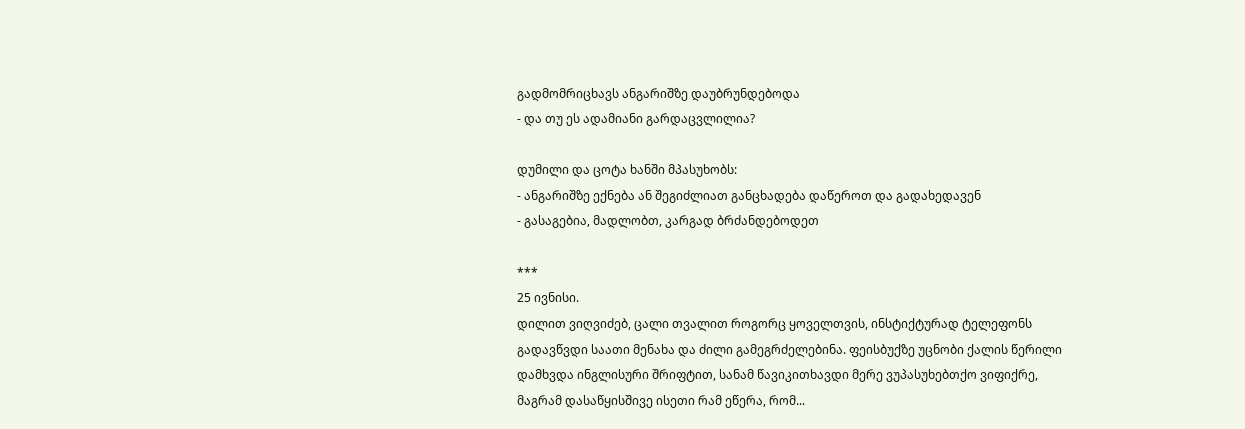გადმომრიცხავს ანგარიშზე დაუბრუნდებოდა
- და თუ ეს ადამიანი გარდაცვლილია?

დუმილი და ცოტა ხანში მპასუხობს:
- ანგარიშზე ექნება ან შეგიძლიათ განცხადება დაწეროთ და გადახედავენ
- გასაგებია, მადლობთ, კარგად ბრძანდებოდეთ

***
25 ივნისი.
დილით ვიღვიძებ, ცალი თვალით როგორც ყოველთვის, ინსტიქტურად ტელეფონს გადავწვდი საათი მენახა და ძილი გამეგრძელებინა. ფეისბუქზე უცნობი ქალის წერილი დამხვდა ინგლისური შრიფტით, სანამ წავიკითხავდი მერე ვუპასუხებთქო ვიფიქრე, მაგრამ დასაწყისშივე ისეთი რამ ეწერა, რომ...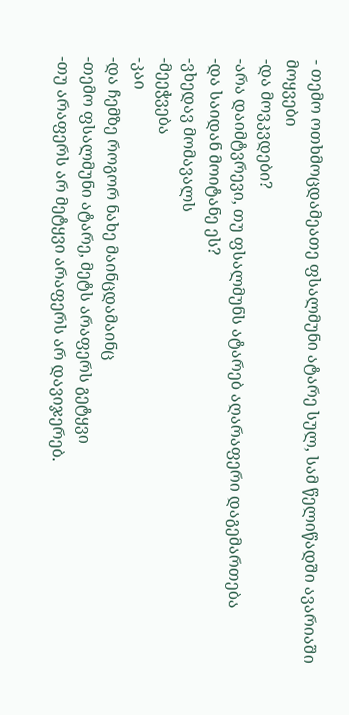- თემო ოთხმოცდამეათე ფსალმუნი ატარე სულ, სამ წელიწადში ავარიაში მოყვები
-და მოვკვდები?
-არა დაიმტვრევი, თუ ფსალმუნს ატარებ აღარაფერი დაგემართება
-და საიდან მოიტანე ეს?
-ვხედავ მომავალს
-მეეჭვება
-კაი
-და ჩემზე როგორ ნახე მაინცდამაინც
-თემო ფსალმუნი ატარე, მეტს არაფერს გეტყვი
-თუ არაფერს არ მეტყვი არაფერს არ დავიჯერებ.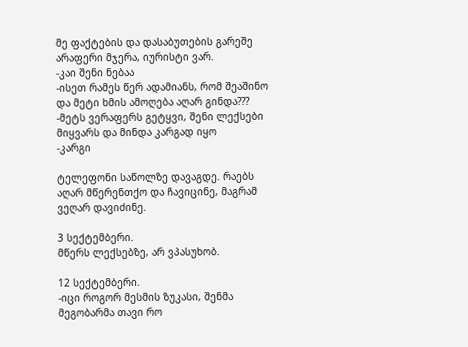მე ფაქტების და დასაბუთების გარეშე არაფერი მჯერა, იურისტი ვარ.
-კაი შენი ნებაა
-ისეთ რამეს წერ ადამიანს, რომ შეაშინო და მეტი ხმის ამოღება აღარ გინდა???
-მეტს ვერაფერს გეტყვი, შენი ლექსები მიყვარს და მინდა კარგად იყო
-კარგი

ტელეფონი საწოლზე დავაგდე. რაებს აღარ მწერენთქო და ჩავიცინე, მაგრამ ვეღარ დავიძინე.

3 სექტემბერი.
მწერს ლექსებზე, არ ვპასუხობ.

12 სექტემბერი.
-იცი როგორ მესმის ზუკასი, შენმა მეგობარმა თავი რო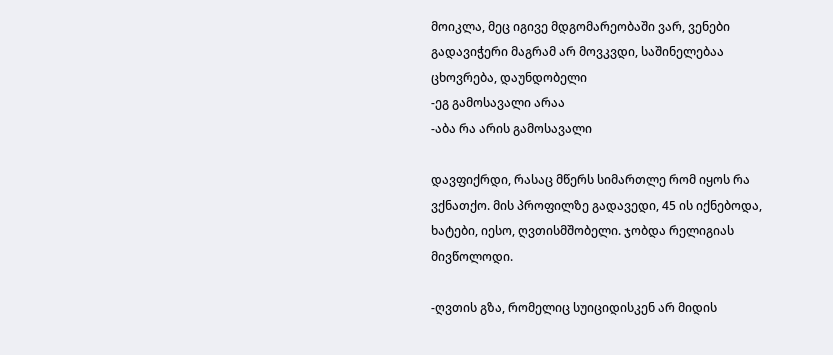მოიკლა, მეც იგივე მდგომარეობაში ვარ, ვენები გადავიჭერი მაგრამ არ მოვკვდი, საშინელებაა ცხოვრება, დაუნდობელი
-ეგ გამოსავალი არაა
-აბა რა არის გამოსავალი

დავფიქრდი, რასაც მწერს სიმართლე რომ იყოს რა ვქნათქო. მის პროფილზე გადავედი, 45 ის იქნებოდა, ხატები, იესო, ღვთისმშობელი. ჯობდა რელიგიას მივწოლოდი.

-ღვთის გზა, რომელიც სუიციდისკენ არ მიდის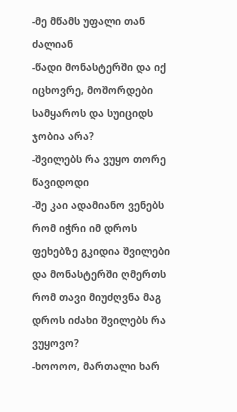-მე მწამს უფალი თან ძალიან
-წადი მონასტერში და იქ იცხოვრე, მოშორდები სამყაროს და სუიციდს ჯობია არა?
-შვილებს რა ვუყო თორე წავიდოდი
-შე კაი ადამიანო ვენებს რომ იჭრი იმ დროს ფეხებზე გკიდია შვილები და მონასტერში ღმერთს რომ თავი მიუძღვნა მაგ დროს იძახი შვილებს რა ვუყოვო?
-ხოოოო, მართალი ხარ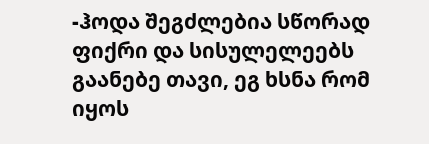-ჰოდა შეგძლებია სწორად ფიქრი და სისულელეებს გაანებე თავი, ეგ ხსნა რომ იყოს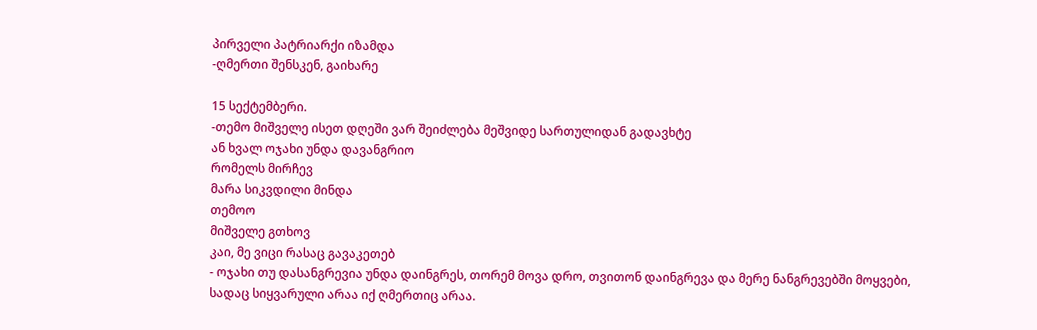პირველი პატრიარქი იზამდა
-ღმერთი შენსკენ, გაიხარე

15 სექტემბერი.
-თემო მიშველე ისეთ დღეში ვარ შეიძლება მეშვიდე სართულიდან გადავხტე
ან ხვალ ოჯახი უნდა დავანგრიო
რომელს მირჩევ
მარა სიკვდილი მინდა
თემოო
მიშველე გთხოვ
კაი, მე ვიცი რასაც გავაკეთებ
- ოჯახი თუ დასანგრევია უნდა დაინგრეს, თორემ მოვა დრო, თვითონ დაინგრევა და მერე ნანგრევებში მოყვები, სადაც სიყვარული არაა იქ ღმერთიც არაა.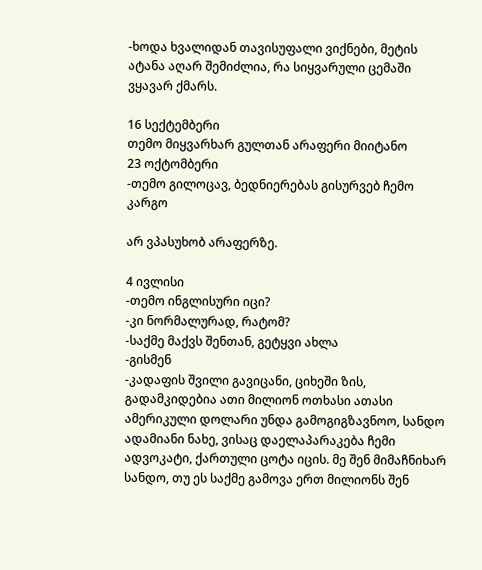-ხოდა ხვალიდან თავისუფალი ვიქნები, მეტის ატანა აღარ შემიძლია, რა სიყვარული ცემაში ვყავარ ქმარს.

16 სექტემბერი
თემო მიყვარხარ გულთან არაფერი მიიტანო
23 ოქტომბერი
-თემო გილოცავ, ბედნიერებას გისურვებ ჩემო კარგო

არ ვპასუხობ არაფერზე.

4 ივლისი
-თემო ინგლისური იცი?
-კი ნორმალურად, რატომ?
-საქმე მაქვს შენთან, გეტყვი ახლა
-გისმენ
-კადაფის შვილი გავიცანი, ციხეში ზის, გადამკიდებია ათი მილიონ ოთხასი ათასი ამერიკული დოლარი უნდა გამოგიგზავნოო, სანდო ადამიანი ნახე, ვისაც დაელაპარაკება ჩემი ადვოკატი, ქართული ცოტა იცის. მე შენ მიმაჩნიხარ სანდო, თუ ეს საქმე გამოვა ერთ მილიონს შენ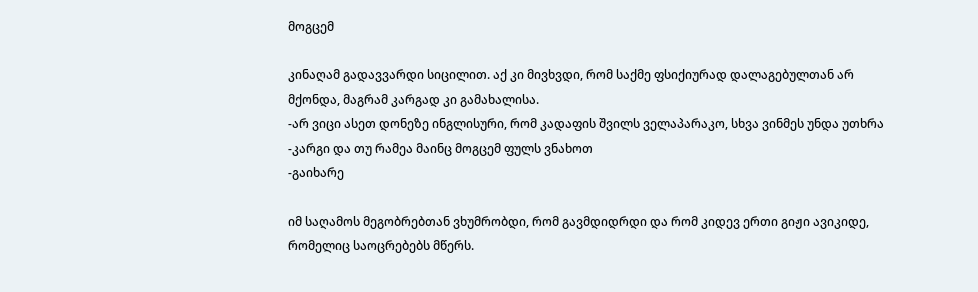მოგცემ

კინაღამ გადავვარდი სიცილით. აქ კი მივხვდი, რომ საქმე ფსიქიურად დალაგებულთან არ მქონდა, მაგრამ კარგად კი გამახალისა.
-არ ვიცი ასეთ დონეზე ინგლისური, რომ კადაფის შვილს ველაპარაკო, სხვა ვინმეს უნდა უთხრა
-კარგი და თუ რამეა მაინც მოგცემ ფულს ვნახოთ
-გაიხარე

იმ საღამოს მეგობრებთან ვხუმრობდი, რომ გავმდიდრდი და რომ კიდევ ერთი გიჟი ავიკიდე, რომელიც საოცრებებს მწერს.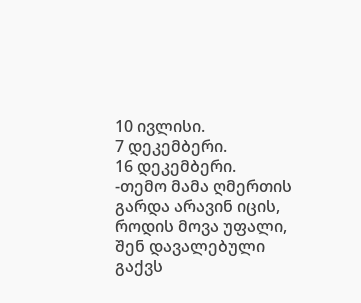10 ივლისი.
7 დეკემბერი.
16 დეკემბერი.
-თემო მამა ღმერთის გარდა არავინ იცის, როდის მოვა უფალი, შენ დავალებული გაქვს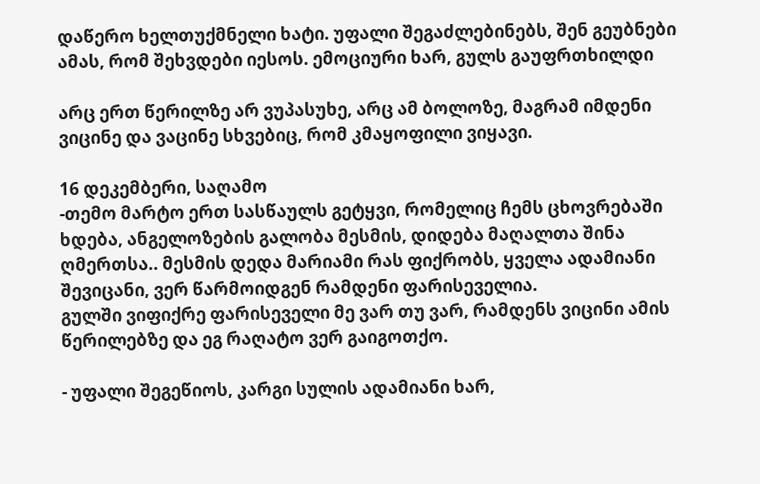დაწერო ხელთუქმნელი ხატი. უფალი შეგაძლებინებს, შენ გეუბნები ამას, რომ შეხვდები იესოს. ემოციური ხარ, გულს გაუფრთხილდი

არც ერთ წერილზე არ ვუპასუხე, არც ამ ბოლოზე, მაგრამ იმდენი ვიცინე და ვაცინე სხვებიც, რომ კმაყოფილი ვიყავი.

16 დეკემბერი, საღამო
-თემო მარტო ერთ სასწაულს გეტყვი, რომელიც ჩემს ცხოვრებაში ხდება, ანგელოზების გალობა მესმის, დიდება მაღალთა შინა ღმერთსა.. მესმის დედა მარიამი რას ფიქრობს, ყველა ადამიანი შევიცანი, ვერ წარმოიდგენ რამდენი ფარისეველია.
გულში ვიფიქრე ფარისეველი მე ვარ თუ ვარ, რამდენს ვიცინი ამის წერილებზე და ეგ რაღატო ვერ გაიგოთქო.

- უფალი შეგეწიოს, კარგი სულის ადამიანი ხარ,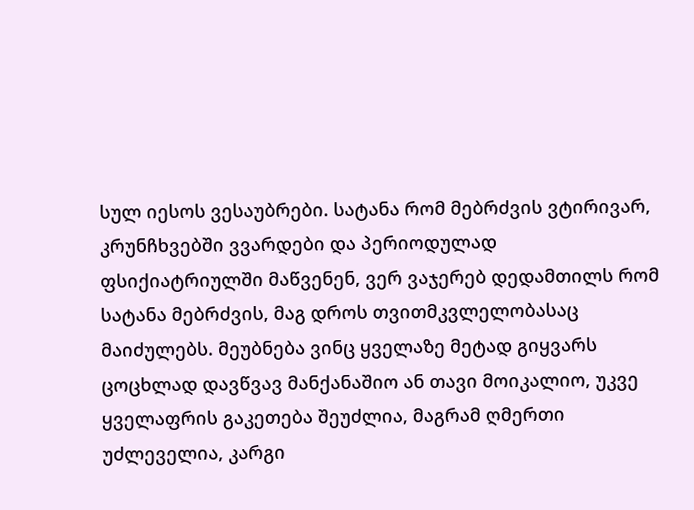სულ იესოს ვესაუბრები. სატანა რომ მებრძვის ვტირივარ, კრუნჩხვებში ვვარდები და პერიოდულად ფსიქიატრიულში მაწვენენ, ვერ ვაჯერებ დედამთილს რომ სატანა მებრძვის, მაგ დროს თვითმკვლელობასაც მაიძულებს. მეუბნება ვინც ყველაზე მეტად გიყვარს ცოცხლად დავწვავ მანქანაშიო ან თავი მოიკალიო, უკვე ყველაფრის გაკეთება შეუძლია, მაგრამ ღმერთი უძლეველია, კარგი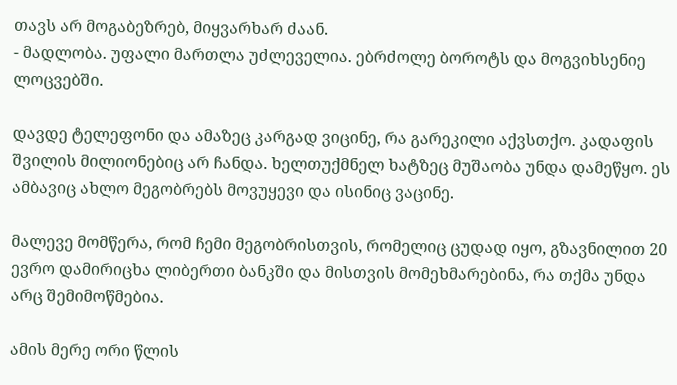თავს არ მოგაბეზრებ, მიყვარხარ ძაან.
- მადლობა. უფალი მართლა უძლეველია. ებრძოლე ბოროტს და მოგვიხსენიე ლოცვებში.

დავდე ტელეფონი და ამაზეც კარგად ვიცინე, რა გარეკილი აქვსთქო. კადაფის შვილის მილიონებიც არ ჩანდა. ხელთუქმნელ ხატზეც მუშაობა უნდა დამეწყო. ეს ამბავიც ახლო მეგობრებს მოვუყევი და ისინიც ვაცინე.

მალევე მომწერა, რომ ჩემი მეგობრისთვის, რომელიც ცუდად იყო, გზავნილით 20 ევრო დამირიცხა ლიბერთი ბანკში და მისთვის მომეხმარებინა, რა თქმა უნდა არც შემიმოწმებია.

ამის მერე ორი წლის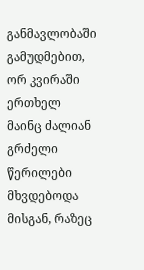განმავლობაში გამუდმებით, ორ კვირაში ერთხელ მაინც ძალიან გრძელი წერილები მხვდებოდა მისგან, რაზეც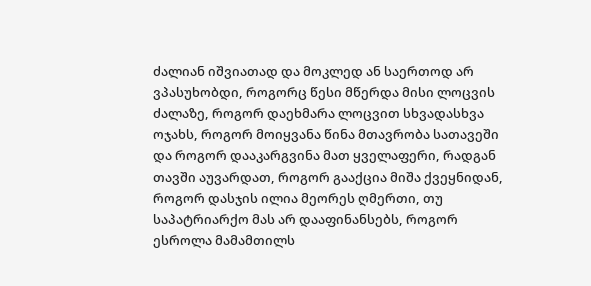ძალიან იშვიათად და მოკლედ ან საერთოდ არ ვპასუხობდი, როგორც წესი მწერდა მისი ლოცვის ძალაზე, როგორ დაეხმარა ლოცვით სხვადასხვა ოჯახს, როგორ მოიყვანა წინა მთავრობა სათავეში და როგორ დააკარგვინა მათ ყველაფერი, რადგან თავში აუვარდათ, როგორ გააქცია მიშა ქვეყნიდან, როგორ დასჯის ილია მეორეს ღმერთი, თუ საპატრიარქო მას არ დააფინანსებს, როგორ ესროლა მამამთილს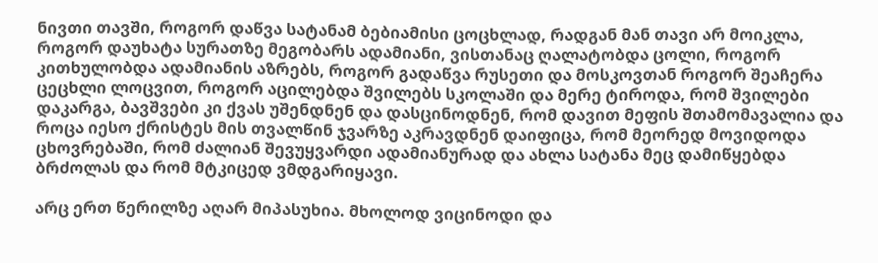ნივთი თავში, როგორ დაწვა სატანამ ბებიამისი ცოცხლად, რადგან მან თავი არ მოიკლა, როგორ დაუხატა სურათზე მეგობარს ადამიანი, ვისთანაც ღალატობდა ცოლი, როგორ კითხულობდა ადამიანის აზრებს, როგორ გადაწვა რუსეთი და მოსკოვთან როგორ შეაჩერა ცეცხლი ლოცვით, როგორ აცილებდა შვილებს სკოლაში და მერე ტიროდა, რომ შვილები დაკარგა, ბავშვები კი ქვას უშენდნენ და დასცინოდნენ, რომ დავით მეფის შთამომავალია და როცა იესო ქრისტეს მის თვალწინ ჯვარზე აკრავდნენ დაიფიცა, რომ მეორედ მოვიდოდა ცხოვრებაში, რომ ძალიან შევუყვარდი ადამიანურად და ახლა სატანა მეც დამიწყებდა ბრძოლას და რომ მტკიცედ ვმდგარიყავი.

არც ერთ წერილზე აღარ მიპასუხია. მხოლოდ ვიცინოდი და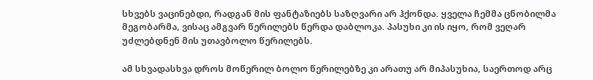სხვებს ვაცინებდი, რადგან მის ფანტაზიებს საზღვარი არ ჰქონდა. ყველა ჩემმა ცნობილმა მეგობარმა, ვისაც ამგვარ წერილებს წერდა დაბლოკა. პასუხი კი ის იყო, რომ ვეღარ უძლებდნენ მის უთავბოლო წერილებს.

ამ სხვადასხვა დროს მოწერილ ბოლო წერილებზე კი არათუ არ მიპასუხია, საერთოდ არც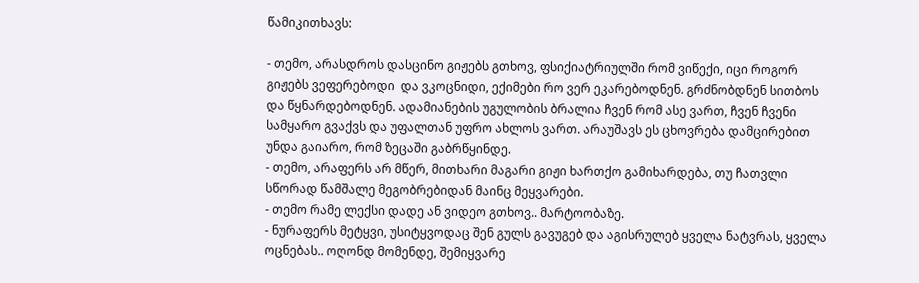წამიკითხავს:

- თემო, არასდროს დასცინო გიჟებს გთხოვ, ფსიქიატრიულში რომ ვიწექი, იცი როგორ გიჟებს ვეფერებოდი  და ვკოცნიდი, ექიმები რო ვერ ეკარებოდნენ. გრძნობდნენ სითბოს და წყნარდებოდნენ. ადამიანების უგულობის ბრალია ჩვენ რომ ასე ვართ, ჩვენ ჩვენი სამყარო გვაქვს და უფალთან უფრო ახლოს ვართ. არაუშავს ეს ცხოვრება დამცირებით უნდა გაიარო, რომ ზეცაში გაბრწყინდე.
- თემო, არაფერს არ მწერ, მითხარი მაგარი გიჟი ხართქო გამიხარდება, თუ ჩათვლი სწორად წამშალე მეგობრებიდან მაინც მეყვარები.
- თემო რამე ლექსი დადე ან ვიდეო გთხოვ.. მარტოობაზე.
- ნურაფერს მეტყვი, უსიტყვოდაც შენ გულს გავუგებ და აგისრულებ ყველა ნატვრას, ყველა ოცნებას.. ოღონდ მომენდე, შემიყვარე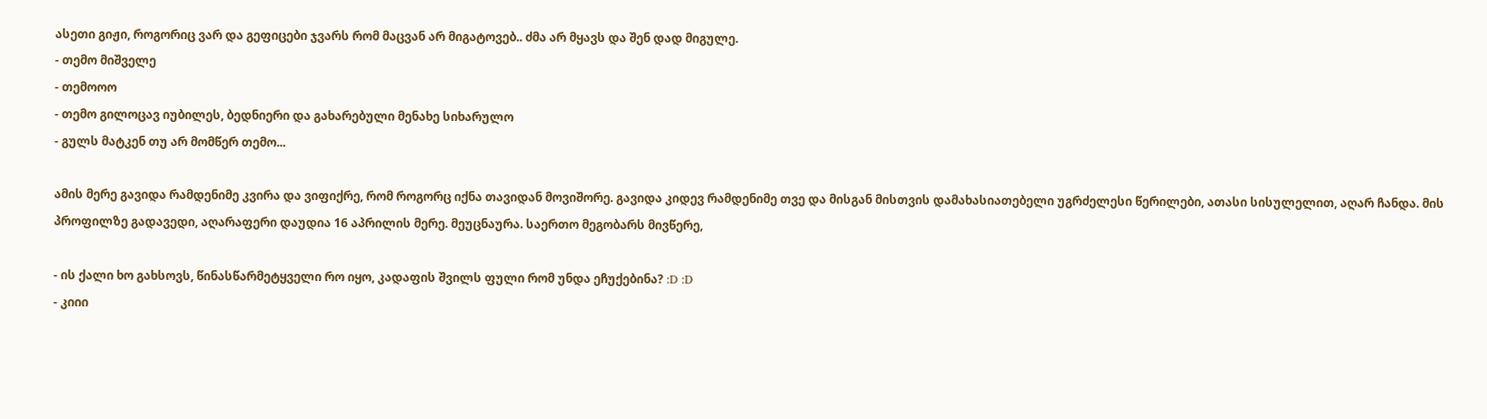ასეთი გიჟი, როგორიც ვარ და გეფიცები ჯვარს რომ მაცვან არ მიგატოვებ.. ძმა არ მყავს და შენ დად მიგულე.
- თემო მიშველე
- თემოოო
- თემო გილოცავ იუბილეს, ბედნიერი და გახარებული მენახე სიხარულო
- გულს მატკენ თუ არ მომწერ თემო...

ამის მერე გავიდა რამდენიმე კვირა და ვიფიქრე, რომ როგორც იქნა თავიდან მოვიშორე. გავიდა კიდევ რამდენიმე თვე და მისგან მისთვის დამახასიათებელი უგრძელესი წერილები, ათასი სისულელით, აღარ ჩანდა. მის პროფილზე გადავედი, აღარაფერი დაუდია 16 აპრილის მერე. მეუცნაურა. საერთო მეგობარს მივწერე,

- ის ქალი ხო გახსოვს, წინასწარმეტყველი რო იყო, კადაფის შვილს ფული რომ უნდა ეჩუქებინა? :D :D
- კიიი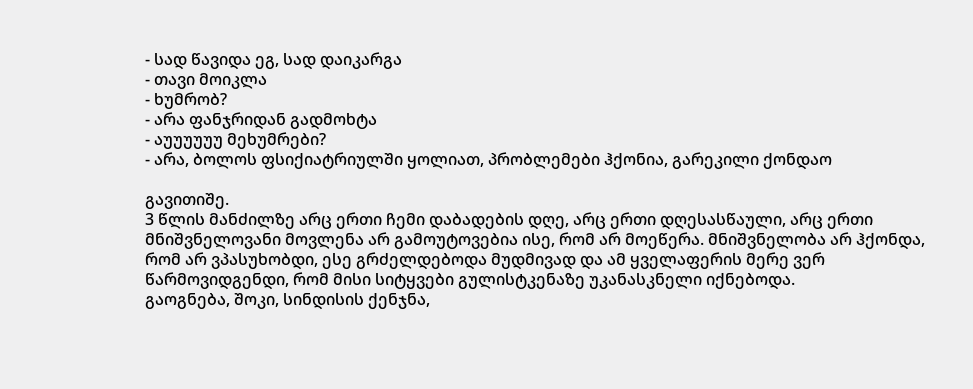- სად წავიდა ეგ, სად დაიკარგა
- თავი მოიკლა
- ხუმრობ?
- არა ფანჯრიდან გადმოხტა
- აუუუუუუ მეხუმრები?
- არა, ბოლოს ფსიქიატრიულში ყოლიათ, პრობლემები ჰქონია, გარეკილი ქონდაო

გავითიშე.
3 წლის მანძილზე არც ერთი ჩემი დაბადების დღე, არც ერთი დღესასწაული, არც ერთი მნიშვნელოვანი მოვლენა არ გამოუტოვებია ისე, რომ არ მოეწერა. მნიშვნელობა არ ჰქონდა, რომ არ ვპასუხობდი, ესე გრძელდებოდა მუდმივად და ამ ყველაფერის მერე ვერ წარმოვიდგენდი, რომ მისი სიტყვები გულისტკენაზე უკანასკნელი იქნებოდა.
გაოგნება, შოკი, სინდისის ქენჯნა,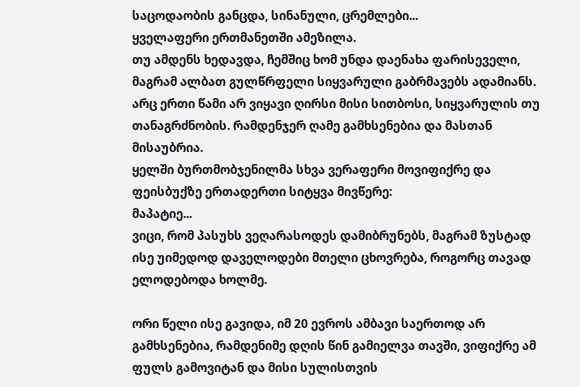საცოდაობის განცდა, სინანული, ცრემლები...
ყველაფერი ერთმანეთში ამეზილა.
თუ ამდენს ხედავდა, ჩემშიც ხომ უნდა დაენახა ფარისეველი, მაგრამ ალბათ გულწრფელი სიყვარული გაბრმავებს ადამიანს.
არც ერთი წამი არ ვიყავი ღირსი მისი სითბოსი, სიყვარულის თუ თანაგრძნობის. რამდენჯერ ღამე გამხსენებია და მასთან მისაუბრია.
ყელში ბურთმობჯენილმა სხვა ვერაფერი მოვიფიქრე და ფეისბუქზე ერთადერთი სიტყვა მივწერე:
მაპატიე...
ვიცი, რომ პასუხს ვეღარასოდეს დამიბრუნებს, მაგრამ ზუსტად ისე უიმედოდ დაველოდები მთელი ცხოვრება, როგორც თავად ელოდებოდა ხოლმე.

ორი წელი ისე გავიდა, იმ 20 ევროს ამბავი საერთოდ არ გამხსენებია, რამდენიმე დღის წინ გამიელვა თავში, ვიფიქრე ამ ფულს გამოვიტან და მისი სულისთვის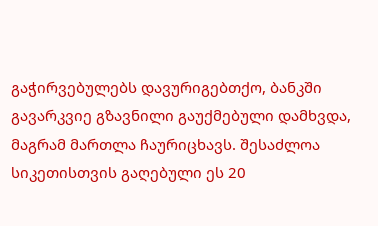გაჭირვებულებს დავურიგებთქო, ბანკში გავარკვიე გზავნილი გაუქმებული დამხვდა, მაგრამ მართლა ჩაურიცხავს. შესაძლოა სიკეთისთვის გაღებული ეს 20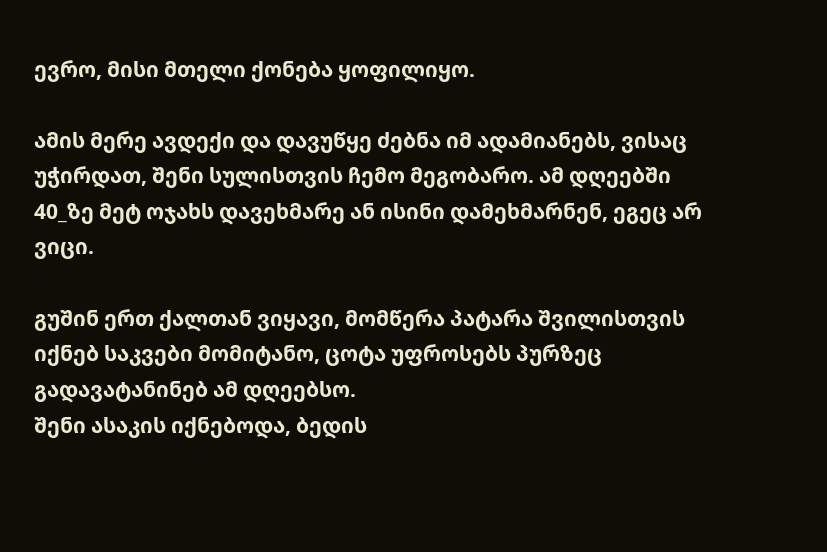ევრო, მისი მთელი ქონება ყოფილიყო.

ამის მერე ავდექი და დავუწყე ძებნა იმ ადამიანებს, ვისაც უჭირდათ, შენი სულისთვის ჩემო მეგობარო. ამ დღეებში 40_ზე მეტ ოჯახს დავეხმარე ან ისინი დამეხმარნენ, ეგეც არ ვიცი.

გუშინ ერთ ქალთან ვიყავი, მომწერა პატარა შვილისთვის იქნებ საკვები მომიტანო, ცოტა უფროსებს პურზეც გადავატანინებ ამ დღეებსო.
შენი ასაკის იქნებოდა, ბედის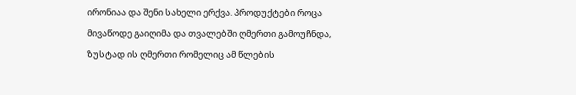ირონიაა და შენი სახელი ერქვა. პროდუქტები როცა მივაწოდე გაიღიმა და თვალებში ღმერთი გამოუჩნდა, ზუსტად ის ღმერთი რომელიც ამ წლების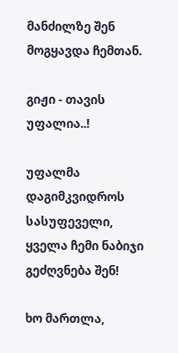მანძილზე შენ მოგყავდა ჩემთან.

გიჟი - თავის უფალია..!

უფალმა დაგიმკვიდროს სასუფეველი,
ყველა ჩემი ნაბიჯი გეძღვნება შენ!

ხო მართლა,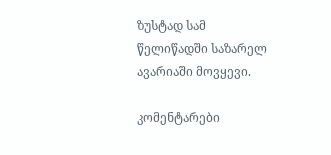ზუსტად სამ წელიწადში საზარელ ავარიაში მოვყევი.

კომენტარები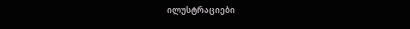ილუსტრაციები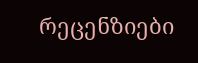რეცენზიები